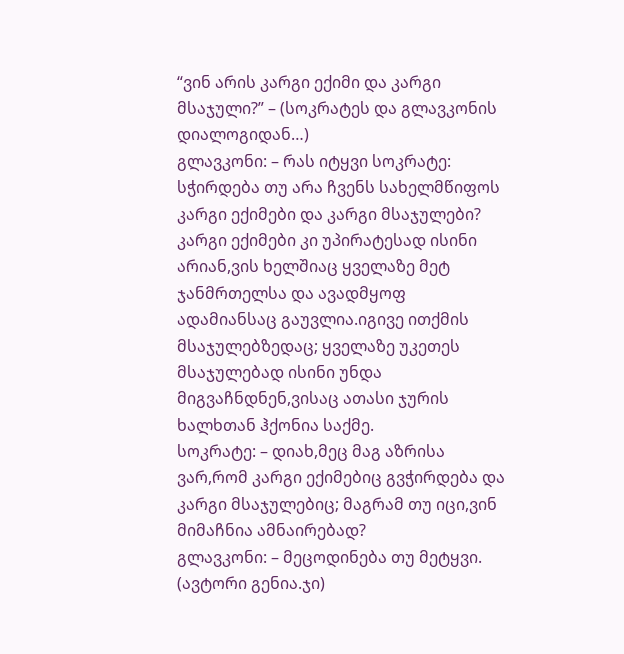“ვინ არის კარგი ექიმი და კარგი მსაჯული?” – (სოკრატეს და გლავკონის დიალოგიდან…)
გლავკონი: – რას იტყვი სოკრატე: სჭირდება თუ არა ჩვენს სახელმწიფოს კარგი ექიმები და კარგი მსაჯულები? კარგი ექიმები კი უპირატესად ისინი არიან,ვის ხელშიაც ყველაზე მეტ ჯანმრთელსა და ავადმყოფ ადამიანსაც გაუვლია.იგივე ითქმის მსაჯულებზედაც; ყველაზე უკეთეს მსაჯულებად ისინი უნდა მიგვაჩნდნენ,ვისაც ათასი ჯურის ხალხთან ჰქონია საქმე.
სოკრატე: – დიახ,მეც მაგ აზრისა ვარ,რომ კარგი ექიმებიც გვჭირდება და კარგი მსაჯულებიც; მაგრამ თუ იცი,ვინ მიმაჩნია ამნაირებად?
გლავკონი: – მეცოდინება თუ მეტყვი. (ავტორი გენია.ჯი)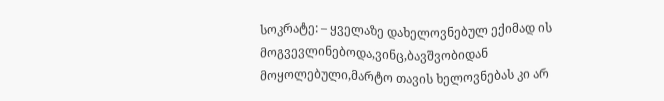სოკრატე: – ყველაზე დახელოვნებულ ექიმად ის მოგვევლინებოდა,ვინც,ბავშვობიდან მოყოლებული,მარტო თავის ხელოვნებას კი არ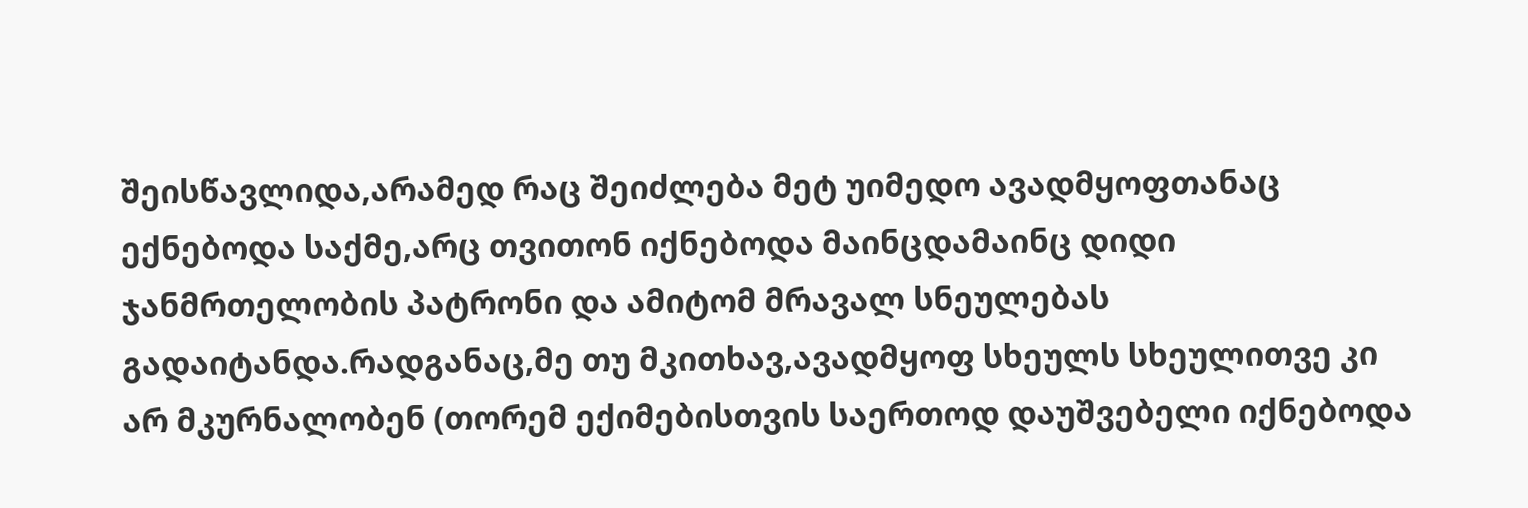შეისწავლიდა,არამედ რაც შეიძლება მეტ უიმედო ავადმყოფთანაც ექნებოდა საქმე,არც თვითონ იქნებოდა მაინცდამაინც დიდი ჯანმრთელობის პატრონი და ამიტომ მრავალ სნეულებას გადაიტანდა.რადგანაც,მე თუ მკითხავ,ავადმყოფ სხეულს სხეულითვე კი არ მკურნალობენ (თორემ ექიმებისთვის საერთოდ დაუშვებელი იქნებოდა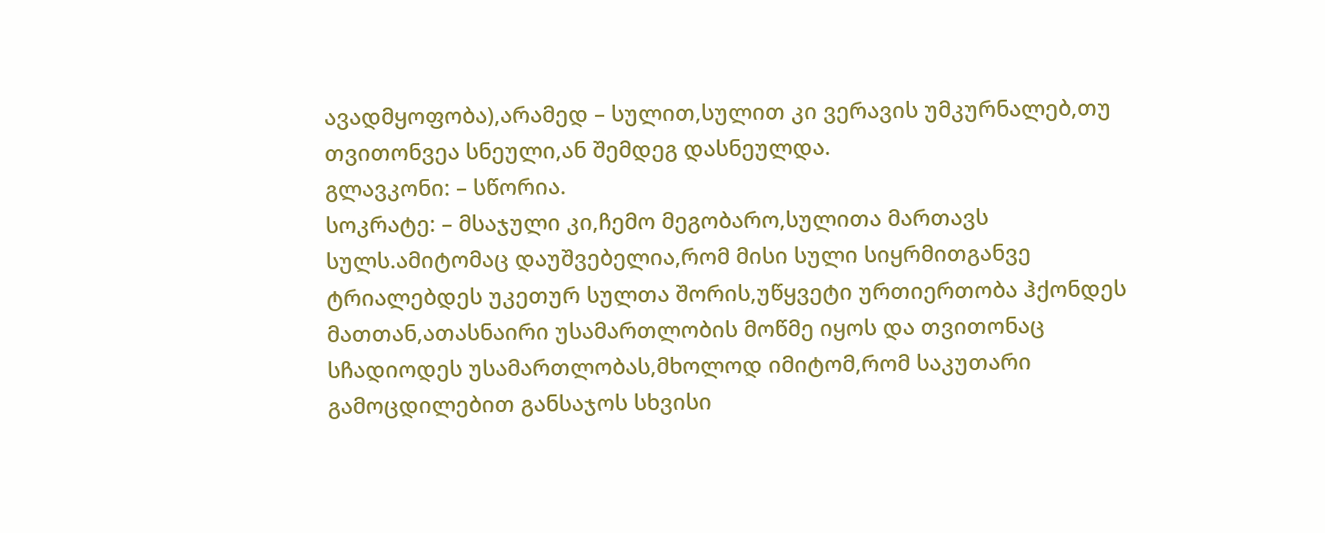ავადმყოფობა),არამედ – სულით,სულით კი ვერავის უმკურნალებ,თუ თვითონვეა სნეული,ან შემდეგ დასნეულდა.
გლავკონი: – სწორია.
სოკრატე: – მსაჯული კი,ჩემო მეგობარო,სულითა მართავს სულს.ამიტომაც დაუშვებელია,რომ მისი სული სიყრმითგანვე ტრიალებდეს უკეთურ სულთა შორის,უწყვეტი ურთიერთობა ჰქონდეს მათთან,ათასნაირი უსამართლობის მოწმე იყოს და თვითონაც სჩადიოდეს უსამართლობას,მხოლოდ იმიტომ,რომ საკუთარი გამოცდილებით განსაჯოს სხვისი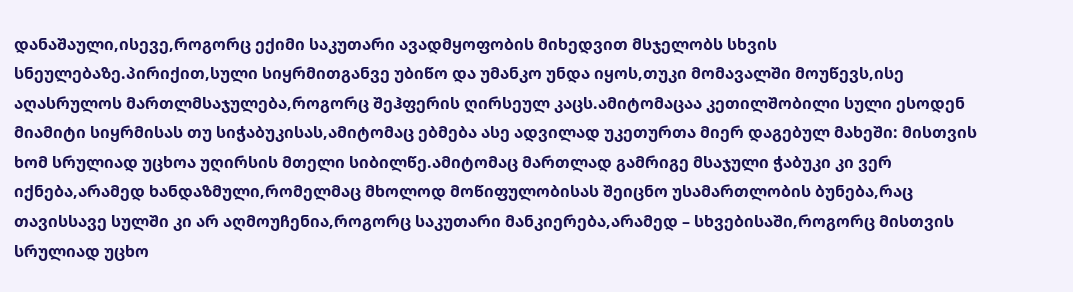დანაშაული,ისევე,როგორც ექიმი საკუთარი ავადმყოფობის მიხედვით მსჯელობს სხვის სნეულებაზე.პირიქით,სული სიყრმითგანვე უბიწო და უმანკო უნდა იყოს,თუკი მომავალში მოუწევს,ისე აღასრულოს მართლმსაჯულება,როგორც შეჰფერის ღირსეულ კაცს.ამიტომაცაა კეთილშობილი სული ესოდენ მიამიტი სიყრმისას თუ სიჭაბუკისას,ამიტომაც ებმება ასე ადვილად უკეთურთა მიერ დაგებულ მახეში: მისთვის ხომ სრულიად უცხოა უღირსის მთელი სიბილწე.ამიტომაც მართლად გამრიგე მსაჯული ჭაბუკი კი ვერ იქნება,არამედ ხანდაზმული,რომელმაც მხოლოდ მოწიფულობისას შეიცნო უსამართლობის ბუნება,რაც თავისსავე სულში კი არ აღმოუჩენია,როგორც საკუთარი მანკიერება,არამედ – სხვებისაში,როგორც მისთვის სრულიად უცხო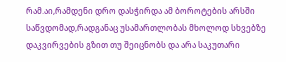რამ.აი,რამდენი დრო დასჭირდა ამ ბოროტების არსში საწვდომად,რადგანაც უსამართლობას მხოლოდ სხვებზე დაკვირვების გზით თუ შეიცნობს და არა საკუთარი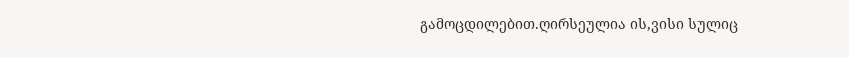გამოცდილებით.ღირსეულია ის,ვისი სულიც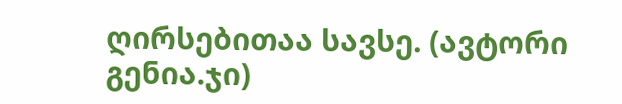ღირსებითაა სავსე. (ავტორი გენია.ჯი)